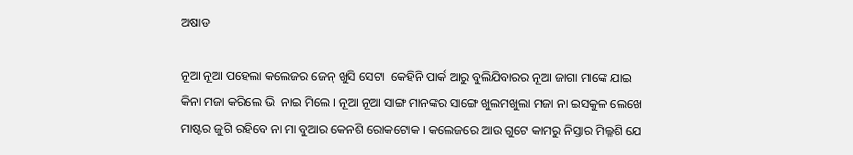ଅଷାଡ

ନୂଆ ନୂଆ ପହେଲା କଲେଜର ଜେନ୍ ଖୁସି ସେଟା  କେହିନି ପାର୍କ ଆରୁ ବୁଲିଯିବାରର ନୂଆ ଜାଗା ମାଙ୍କେ ଯାଇ କିନା ମଜା କରିଲେ ଭି  ନାଇ ମିଲେ । ନୂଆ ନୂଆ ସାଙ୍ଗ ମାନଙ୍କର ସାଙ୍ଗେ ଖୁଲମଖୁଲା ମଜା ନା ଇସକୁଳ ଲେଖେ ମାଷ୍ଟର ଜୁଗି ରହିବେ ନା ମା ବୁଆର କେନଶି ରୋକଟୋକ । କଲେଜରେ ଆଉ ଗୁଟେ କାମରୁ ନିସ୍ତାର ମିଲ୍ଳଶି ଯେ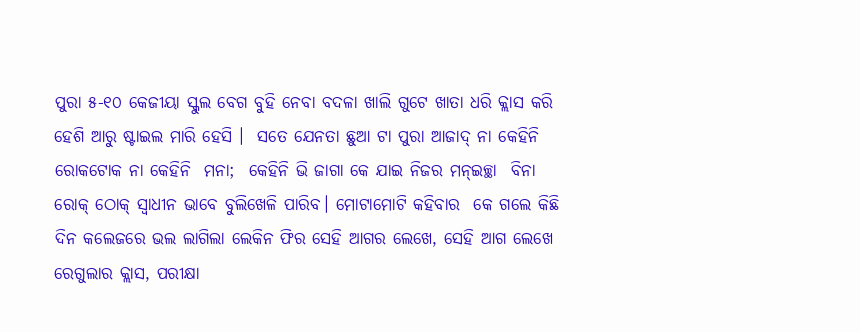ପୁରା ୫-୧୦ କେଜୀୟା ସ୍କୁଲ ବେଗ ବୁହି ନେବା ବଦଳା ଖାଲି ଗୁଟେ ଖାତା ଧରି କ୍ଲାସ କରି ହେଶି ଆରୁ ଷ୍ଟାଇଲ ମାରି ହେସି ।  ସତେ ଯେନତା ଛୁଆ ଟା ପୁରା ଆଜାଦ୍ ନା କେହିନି ରୋକଟୋକ ନା କେହିନି  ମନା;  କେହିନି ଭି ଜାଗା କେ ଯାଇ ନିଜର ମନ୍ଇଚ୍ଛା  ବିନା ରୋକ୍ ଠୋକ୍ ସ୍ୱାଧୀନ ଭାବେ ବୁଲିଖେଳି ପାରିବ। ମୋଟାମୋଟି କହିବାର  କେ ଗଲେ କିଛି ଦିନ କଲେଜରେ ଭଲ ଲାଗିଲା ଲେକିନ ଫିର ସେହି ଆଗର ଲେଖେ, ସେହି ଆଗ ଲେଖେ ରେଗୁଲାର କ୍ଲାସ, ପରୀକ୍ଷା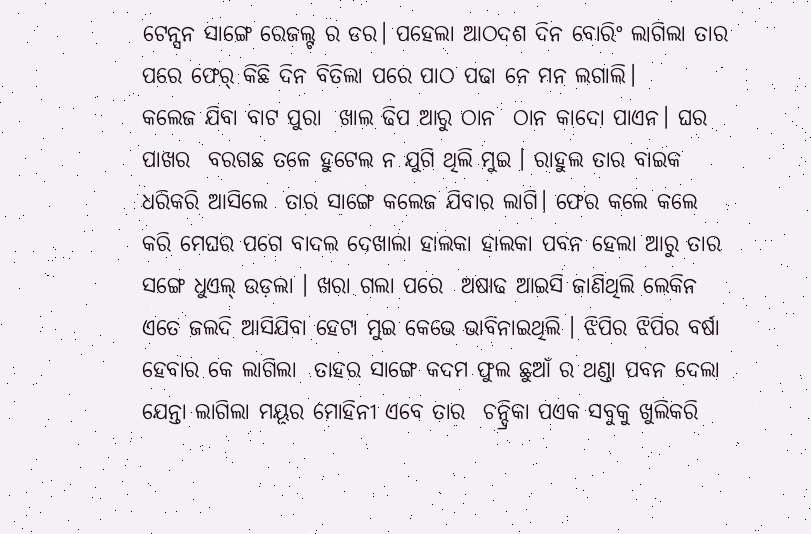ଟେନ୍ସନ ସାଙ୍ଗେ ରେଜଲ୍ଟ ର ଡର। ପହେଲା ଆଠଦଶ ଦିନ ବୋରିଂ ଲାଗିଲା ତାର ପରେ ଫେର୍ କିଛି ଦିନ ବିତିଲା ପରେ ପାଠ ପଢା ନେ ମନ ଲଗାଲି।
କଲେଜ ଯିବା ବାଟ ପୁରା  ଖାଲ ଢିପ ଆରୁ ଠାନ  ଠାନ କାଦୋ ପାଏନ। ଘର ପାଖର  ବରଗଛ ତଳେ ହୁଟେଲ ନ ଯୁଗି ଥିଲି ମୁଇ । ରାହୁଲ ତାର ବାଇକ ଧରିକରି ଆସିଲେ  ତାର ସାଙ୍ଗେ କଲେଜ ଯିବାର ଲାଗି। ଫେର କଲେ କଲେ କରି ମେଘର ପଗେ ବାଦଲ ଦେଖାଲା ହାଲକା ହାଲକା ପବନ ହେଲା ଆରୁ ତାର ସଙ୍ଗେ ଧୁଏଲ୍ ଉଡ଼ଲା । ଖରା ଗଲା ପରେ  ଅଷାଢ ଆଇସି ଜାଣିଥିଲି ଲେକିନ ଏତେ ଜଲଦି ଆସିଯିବା ହେଟା ମୁଇ କେଭେ ଭାବିନାଇଥିଲି । ଝିପିର ଝିପିର ବର୍ଷା ହେବାର କେ ଲାଗିଲା  ତାହର ସାଙ୍ଗେ କଦମ ଫୁଲ ଛୁଆଁ ର ଥଣ୍ଡା ପବନ ଦେଲା ଯେନ୍ତା ଲାଗିଲା ମୟୂର ମୋହିନୀ ଏବେ ତାର  ଚନ୍ଦ୍ରିକା ପଏକ ସବୁକୁ ଖୁଲିକରି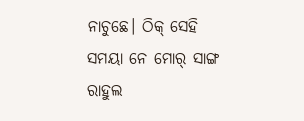ନାଚୁଛେ। ଠିକ୍ ସେହି ସମୟା ନେ ମୋର୍ ସାଙ୍ଗ ରାହୁଲ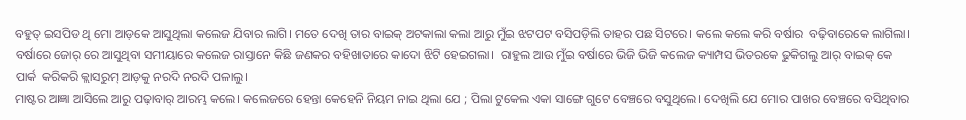ବହୁତ୍ ଇସପିଡ ଥି ମୋ ଆଡ଼କେ ଆସୁଥିଲା କଲେଜ ଯିବାର ଲାଗି। ମତେ ଦେଖି ତାର ବାଇକ୍ ଅଟକାଲା କଲା ଆରୁ ମୁଁଇ ଝଟପଟ ବସିପଡ଼ିଲି ତାହର ପଛ ସିଟରେ। କଲେ କଲେ କରି ବର୍ଷାର  ବଢ଼ିବାରେକେ ଲାଗିଲା। ବର୍ଷାରେ ଜୋର୍ ରେ ଆସୁଥିବା ସମୀୟାରେ କଲେଜ ରାସ୍ତାନେ କିଛି ଜଣକର ବହିଖାତାରେ କାଦୋ ଝିଟି ହେଇଗଲା।  ରାହୁଲ ଆଉ ମୁଁଇ ବର୍ଷାରେ ଭିଜି ଭିଜି କଲେଜ କ୍ୟାମ୍ପସ ଭିତରକେ ଢୁକିଗଲୁ ଆର୍ ବାଇକ୍ କେ ପାର୍କ  କରିକରି କ୍ଲାସରୁମ୍ ଆଡ଼କୁ ନରଦି ନରଦି ପଳାଲୁ।
ମାଷ୍ଟର ଆଜ୍ଞା ଆସିଲେ ଆରୁ ପଢ଼ାବାର୍ ଆରମ୍ଭ କଲେ। କଲେଜରେ ହେନ୍ତା କେହେନି ନିୟମ ନାଇ ଥିଲା ଯେ ; ପିଲା ଟୁକେଲ ଏକା ସାଙ୍ଗେ ଗୁଟେ ବେଞ୍ଚରେ ବସୁଥିଲେ। ଦେଖିଲି ଯେ ମୋର ପାଖର ବେଞ୍ଚରେ ବସିଥିବାର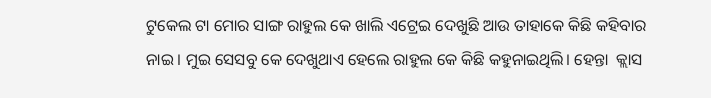ଟୁକେଲ ଟା ମୋର ସାଙ୍ଗ ରାହୁଲ କେ ଖାଲି ଏଟ୍ରେଇ ଦେଖୁଛି ଆଉ ତାହାକେ କିଛି କହିବାର ନାଇ । ମୁଇ ସେସବୁ କେ ଦେଖୁଥାଏ ହେଲେ ରାହୁଲ କେ କିଛି କହୁନାଇଥିଲି। ହେନ୍ତା  କ୍ଲାସ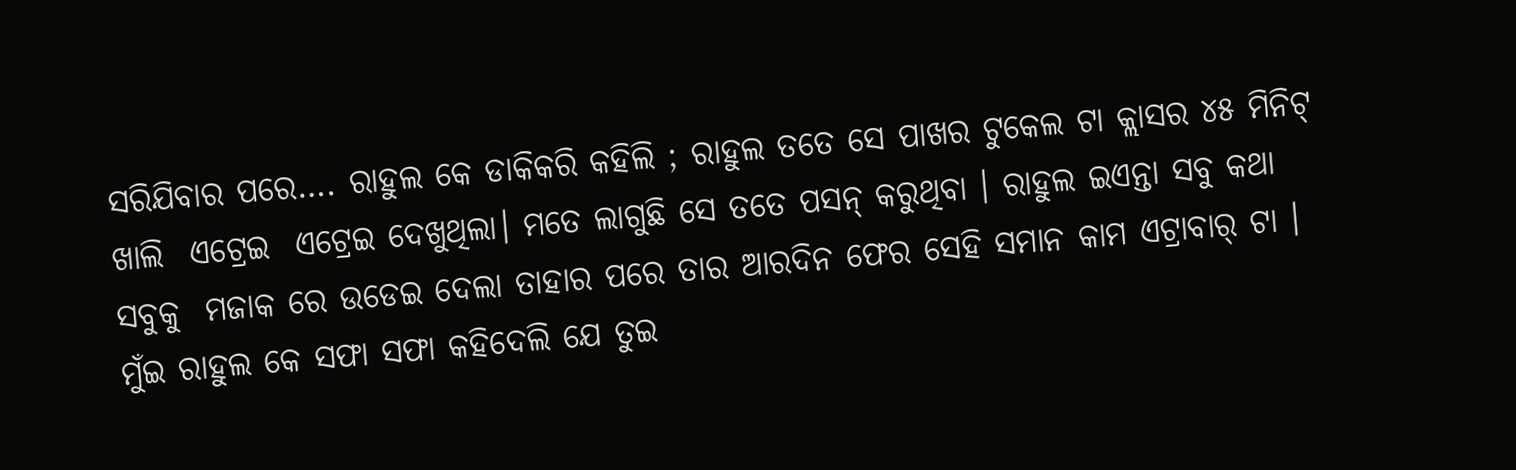ସରିଯିବାର ପରେ…. ରାହୁଲ କେ ଡାକିକରି କହିଲି ; ରାହୁଲ ତତେ ସେ ପାଖର ଟୁକେଲ ଟା କ୍ଲାସର ୪୫ ମିନିଟ୍ ଖାଲି  ଏଟ୍ରେଇ  ଏଟ୍ରେଇ ଦେଖୁଥିଲା। ମତେ ଲାଗୁଛି ସେ ତତେ ପସନ୍ କରୁଥିବା । ରାହୁଲ ଇଏନ୍ତା ସବୁ କଥା ସବୁକୁ  ମଜାକ ରେ ଉଡେଇ ଦେଲା ତାହାର ପରେ ତାର ଆରଦିନ ଫେର ସେହି ସମାନ କାମ ଏଟ୍ରାବାର୍ ଟା ।  ମୁଁଇ ରାହୁଲ କେ ସଫା ସଫା କହିଦେଲି ଯେ ତୁଇ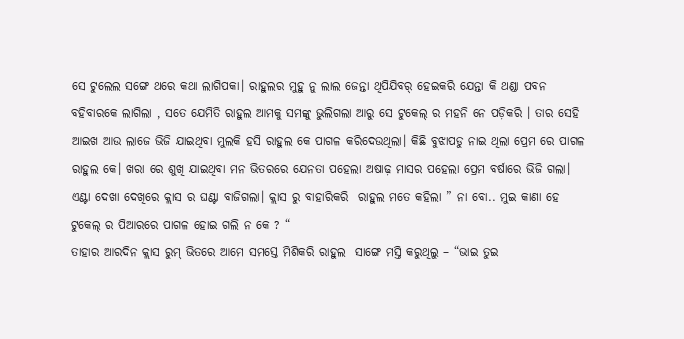ସେ ଟୁଲେଲ ସଙ୍ଗେ ଥରେ କଥା ଲାଗିପକା। ରାହୁଲର ମୁହୁ ନୁ ଲାଲ ଜେନ୍ତା ଥିପିଯିବର୍ ହେଇକରି ଯେନ୍ତା କି ଥଣ୍ଡା ପବନ ବହିବାରକେ ଲାଗିଲା , ସତେ ଯେମିତି ରାହୁଲ ଆମକୁ ସମଙ୍କୁ ଭୁଲିଗଲା ଆରୁ ସେ ଟୁକେଲ୍ ର ମହନି ନେ ପଡ଼ିକରି । ତାର ସେହି ଆଇଖ ଆଉ ଲାଜେ ଭିଜି ଯାଇଥିବା ମୁଲକି ହସି ରାହୁଲ କେ ପାଗଳ କରିଦେଉଥିଲା। କିଛି ବୁଝାପଡୁ ନାଇ ଥିଲା ପ୍ରେମ ରେ ପାଗଳ ରାହୁଲ କେ। ଖରା ରେ ଶୁଖି ଯାଇଥିବା ମନ ଭିତରରେ ଯେନତା ପହେଲା ଅଷାଢ଼ ମାସର ପହେଲା ପ୍ରେମ ବର୍ଷାରେ ଭିଜି ଗଲା। ଏଣ୍ଟା ଦେଖା ଦେଖିରେ କ୍ଲାସ ର ଘଣ୍ଟା ବାଜିଗଲା। କ୍ଲାସ ରୁ ବାହାରିକରି  ରାହୁଲ ମତେ କହିଲା ” ନା ବୋ.. ମୁଇ କାଣା ହେ ଟୁକେଲ୍ ର ପିଆରରେ ପାଗଳ ହୋଇ ଗଲି ନ କେ ? “
ତାହାର ଆରଦିନ କ୍ଲାସ ରୁମ୍ ଭିତରେ ଆମେ ସମସ୍ତେ ମିଶିକରି ରାହୁଲ  ସାଙ୍ଗେ ମସ୍ତି କରୁଥିଲୁ – “ଭାଇ ତୁଇ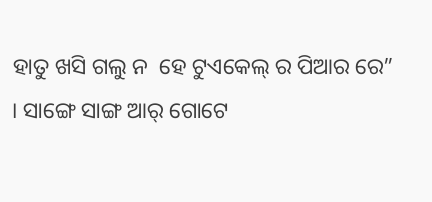ହାତୁ ଖସି ଗଲୁ ନ  ହେ ଟୁଏକେଲ୍ ର ପିଆର ରେ”  । ସାଙ୍ଗେ ସାଙ୍ଗ ଆର୍ ଗୋଟେ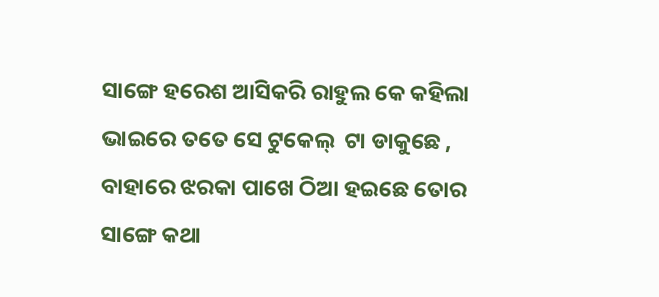ସାଙ୍ଗେ ହରେଶ ଆସିକରି ରାହୁଲ କେ କହିଲା ଭାଇରେ ତତେ ସେ ଟୁକେଲ୍  ଟା ଡାକୁଛେ , ବାହାରେ ଝରକା ପାଖେ ଠିଆ ହଇଛେ ତୋର ସାଙ୍ଗେ କଥା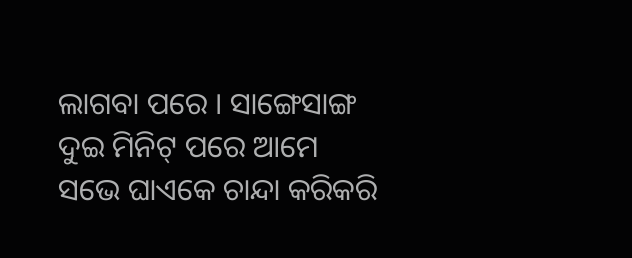ଲାଗବା ପରେ । ସାଙ୍ଗେସାଙ୍ଗ ଦୁଇ ମିନିଟ୍ ପରେ ଆମେ ସଭେ ଘାଏକେ ଚାନ୍ଦା କରିକରି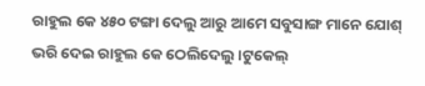ରାହୁଲ କେ ୪୫୦ ଟଙ୍ଗା ଦେଲୁ ଆରୁ ଆମେ ସବୁସାଙ୍ଗ ମାନେ ଯୋଶ୍ ଭରି ଦେଇ ରାହୁଲ କେ ଠେଲିଦେଲୁ ।ଟୁକେଲ୍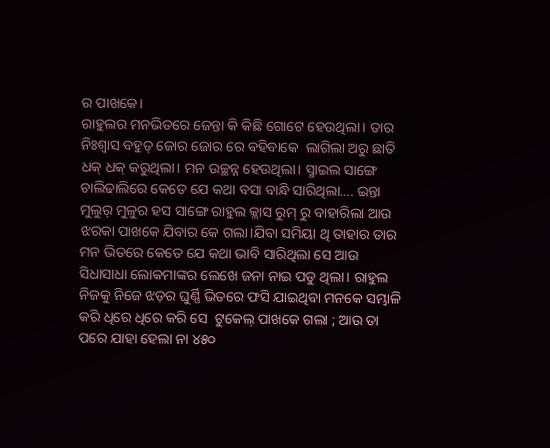ର ପାଖକେ।
ରାହୁଲର ମନଭିତରେ ଜେନ୍ତା କି କିଛି ଗୋଟେ ହେଉଥିଲା। ତାର ନିଃଶ୍ୱାସ ବହୁତ୍ ଜୋର ଜୋର ରେ ବହିବାକେ  ଲାଗିଲା ଅରୁ ଛାତି ଧକ୍ ଧକ୍ କରୁଥିଲା। ମନ ଉଚ୍ଛନ୍ନ ହେଉଥିଲା। ସ୍ମାଇଲ ସାଙ୍ଗେ ଚାଲିଢାଲିରେ କେତେ ଯେ କଥା ବସା ବାନ୍ଧି ସାରିଥିଲା…. ଇନ୍ତା ମୁଲୁର୍ ମୁଳୁର ହସ ସାଙ୍ଗେ ରାହୁଲ କ୍ଲାସ ରୁମ୍ ରୁ ବାହାରିଲା ଆଉ ଝରକା ପାଖକେ ଯିବାର କେ ଗଲା।ଯିବା ସମିୟା ଥି ତାହାର ତାର ମନ ଭିତରେ କେତେ ଯେ କଥା ଭାବି ସାରିଥିଲା ସେ ଆଉ ସିଧାସାଧା ଲୋକମାଙ୍କର ଲେଖେ ଜନା ନାଇ ପଡୁ ଥିଲା। ରାହୁଲ ନିଜକୁ ନିଜେ ଝଡ଼ର ଘୁର୍ଣ୍ଣି ଭିତରେ ଫସି ଯାଇଥିବା ମନକେ ସମ୍ଭାଳି କରି ଧିରେ ଧିରେ କରି ସେ  ଟୁକେଲ୍ ପାଖକେ ଗଲା ; ଆଉ ତା ପରେ ଯାହା ହେଲା ନା ୪୫୦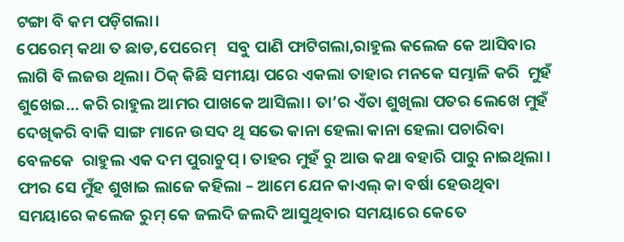ଟଙ୍ଗା ବି କମ ପଡ଼ିଗଲା।
ପେରେମ୍ କଥା ତ ଛାଡ,ପେରେମ୍   ସବୁ ପାଣି ଫାଟିଗଲା,ରାହୁଲ କଲେଜ କେ ଆସିବାର  ଲାଗି ବି ଲଜଉ ଥିଲା। ଠିକ୍ କିଛି ସମୀୟା ପରେ ଏକଲା ତାହାର ମନକେ ସମ୍ଭାଳି କରି  ମୁହଁ ଶୁଖେଇ… କରି ରାହୁଲ ଆମର ପାଖକେ ଆସିଲା। ତା’ର ଏଁତା ଶୁଖିଲା ପତର ଲେଖେ ମୁହଁ ଦେଖିକରି ବାକି ସାଙ୍ଗ ମାନେ ଉସଦ ଥି ସଭେ କାନା ହେଲା କାନା ହେଲା ପଚାରିବା ବେଳକେ  ରାହୁଲ ଏକ ଦମ ପୁରାଚୁପ୍ । ତାହର ମୁହଁ ରୁ ଆଉ କଥା ବହାରି ପାରୁ ନାଇଥିଲା । ଫୀର ସେ ମୁଁହ ଶୁଖାଇ ଲାଜେ କହିଲା – ଆମେ ଯେନ କାଏଲ୍ କା ବର୍ଷା ହେଉଥିବା ସମୟାରେ କଲେଜ ରୁମ୍ କେ ଜଲଦି ଜଲଦି ଆସୁଥିବାର ସମୟାରେ କେତେ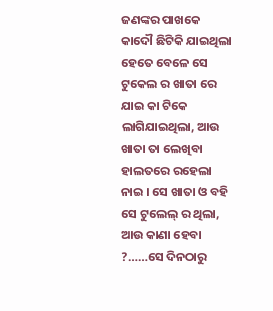ଜଣଙ୍କର ପାଖକେ କାଦୌ ଛିଟିକି ଯାଇଥିଲା ହେତେ ବେଳେ ସେ ଟୁକେଲ ର ଖାତା ରେ ଯାଇ କା ଟିକେ ଲାଗିଯାଇଥିଲା, ଆଉ ଖାତା ତା ଲେଖିବା ହାଲତରେ ରହେଲା ନାଇ । ସେ ଖାତା ଓ ବହି ସେ ଟୁଲେଲ୍ ର ଥିଲା, ଆଉ କାଣା ହେବା ?……ସେ ଦିନଠାରୁ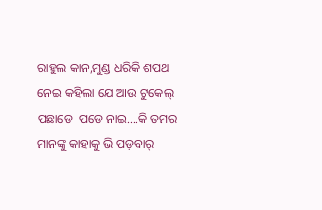ରାହୁଲ କାନ,ମୁଣ୍ଡ ଧରିକି ଶପଥ ନେଇ କହିଲା ଯେ ଆଉ ଟୁକେଲ୍ ପଛାଡେ  ପଡେ ନାଇ….କି ତମର ମାନଙ୍କୁ କାହାକୁ ଭି ପଡ଼ବାର୍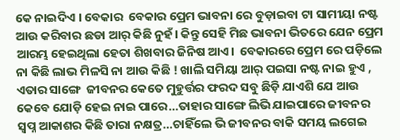କେ ନାଇଦିଏ । ବେକାର  ବେକାର ପ୍ରେମ ଭାବନା ରେ ବୁଡ଼ାଇବା ଟା ସାମୀୟା ନଷ୍ଟ ଆଉ କରିବାର ଛଡା ଆର୍ କିଛି ନୁହଁ। କିନ୍ତୁ ସେହି ମିଛ ଭାବନା ଭିତରେ ଯେନ ପ୍ରେମ ଆରମ୍ଭ ହେଇଥିଲା ହେତା ଶିଖବାର ଜିନିଷ ଆଏ।  ବେକାରରେ ପ୍ରେମ ରେ ପଡ଼ିଲେ ନା କିଛି ଲାଭ ମିଳସି ନା ଆଉ କିଛି ! ଖାଲି ସମିୟା ଆର୍ ପଇସା ନଷ୍ଟ ନାଇ ହୁଏ ,  ଏତାର ସାଙ୍ଗେ  ଜୀବନର କେତେ ମୁହୁର୍ତ୍ତର ଫରଦ ସବୁ ଛିଡ଼ି ଯାଏଶି ଯେ ଆଉ କେବେ ଯୋଡ଼ି ହେଇ ନାଇ ପାରେ…ତାହାର ସାଙ୍ଗେ ଲିଭି ଯାଇପାରେ ଜୀବନର ସ୍ୱପ୍ନ ଆକାଶର କିଛି ତାରା ନକ୍ଷତ୍ର…ଚାହିଁଲେ ଭି ଜୀବନର ବାକି ସମୟ ଲଗେଇ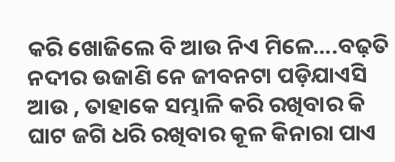କରି ଖୋଜିଲେ ବି ଆଉ ନିଏ ମିଳେ….ବଢ଼ତି ନଦୀର ଉଜାଣି ନେ ଜୀବନଟା ପଡ଼ିଯାଏସି ଆଉ , ତାହାକେ ସମ୍ଭାଳି କରି ରଖିବାର କି ଘାଟ ଜଗି ଧରି ରଖିବାର କୂଳ କିନାରା ପାଏ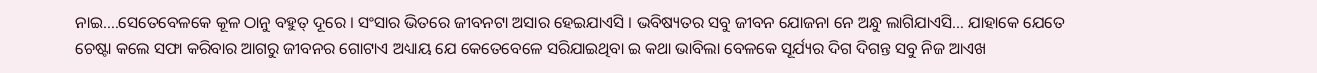ନାଇ….ସେତେବେଳକେ କୂଳ ଠାନୁ ବହୁତ୍ ଦୂରେ । ସଂସାର ଭିତରେ ଜୀବନଟା ଅସାର ହେଇଯାଏସି । ଭବିଷ୍ୟତର ସବୁ ଜୀବନ ଯୋଜନା ନେ ଅନ୍ଧୁ ଲାଗିଯାଏସି… ଯାହାକେ ଯେତେ ଚେଷ୍ଟା କଲେ ସଫା କରିବାର ଆଗରୁ ଜୀବନର ଗୋଟାଏ ଅଧ୍ୟାୟ ଯେ କେତେବେଳେ ସରିଯାଇଥିବା ଇ କଥା ଭାବିଲା ବେଳକେ ସୂର୍ଯ୍ୟର ଦିଗ ଦିଗନ୍ତ ସବୁ ନିଜ ଆଏଖ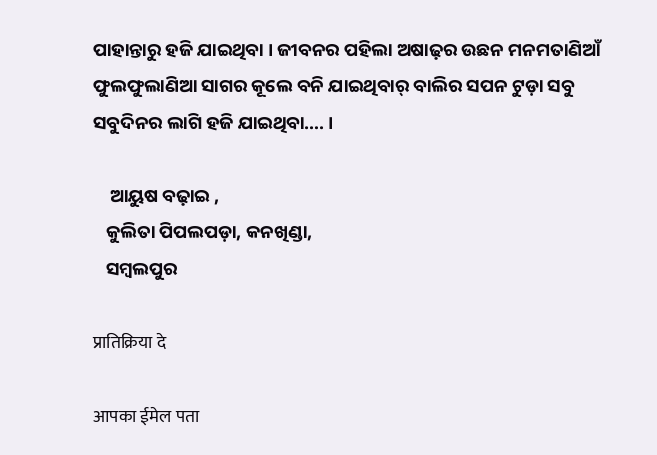ପାହାନ୍ତାରୁ ହଜି ଯାଇଥିବା । ଜୀବନର ପହିଲା ଅଷାଢ଼ର ଉଛନ ମନମତାଣିଆଁ ଫୁଲଫୁଲାଣିଆ ସାଗର କୂଲେ ବନି ଯାଇଥିବାର୍ ବାଲିର ସପନ ଟୁଡ଼ା ସବୁ ସବୁଦିନର ଲାଗି ହଜି ଯାଇଥିବା…. ।

    ଆୟୁଷ ବଢ଼ାଇ ,
   କୁଲିତା ପିପଲପଡ଼ା, କନଖିଣ୍ଡା,
   ସମ୍ବଲପୁର

प्रातिक्रिया दे

आपका ईमेल पता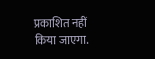प्रकाशित नहीं किया जाएगा.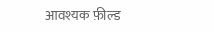आवश्यक फ़ील्ड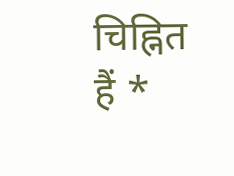चिह्नित हैं *